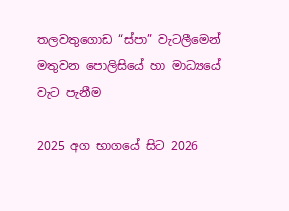තලවතුගොඩ “ස්පා” වැටලීමෙන් මතුවන පොලිසියේ හා මාධ්‍යයේ වැට පැනීම

2025 අග භාගයේ සිට 2026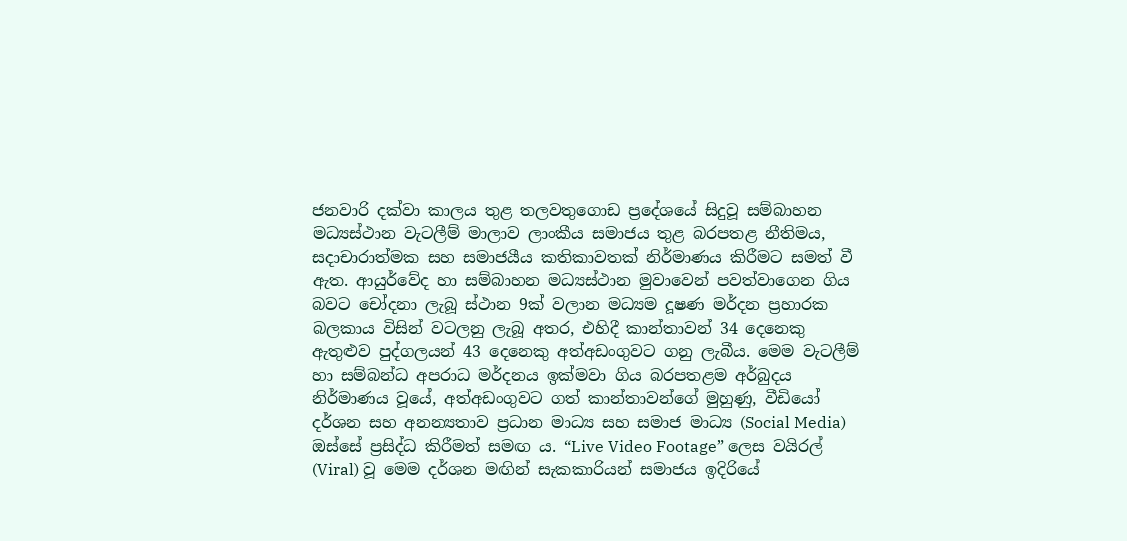ජනවාරි දක්වා කාලය තුළ තලවතුගොඩ ප්‍රදේශයේ සිදුවූ සම්බාහන මධ්‍යස්ථාන වැටලීම් මාලාව ලාංකීය සමාජය තුළ බරපතළ නීතිමය, සදාචාරාත්මක සහ සමාජයීය කතිකාවතක් නිර්මාණය කිරීමට සමත් වී ඇත. ආයුර්වේද හා සම්බාහන මධ්‍යස්ථාන මුවාවෙන් පවත්වාගෙන ගිය බවට චෝදනා ලැබූ ස්ථාන 9ක් වලාන මධ්‍යම දූෂණ මර්දන ප්‍රහාරක බලකාය විසින් වටලනු ලැබූ අතර, එහිදී කාන්තාවන් 34 දෙනෙකු ඇතුළුව පුද්ගලයන් 43 දෙනෙකු අත්අඩංගුවට ගනු ලැබීය. මෙම වැටලීම් හා සම්බන්ධ අපරාධ මර්දනය ඉක්මවා ගිය බරපතළම අර්බුදය නිර්මාණය වූයේ, අත්අඩංගුවට ගත් කාන්තාවන්ගේ මුහුණු, වීඩියෝ දර්ශන සහ අනන්‍යතාව ප්‍රධාන මාධ්‍ය සහ සමාජ මාධ්‍ය (Social Media) ඔස්සේ ප්‍රසිද්ධ කිරීමත් සමඟ ය. “Live Video Footage” ලෙස වයිරල් (Viral) වූ මෙම දර්ශන මඟින් සැකකාරියන් සමාජය ඉදිරියේ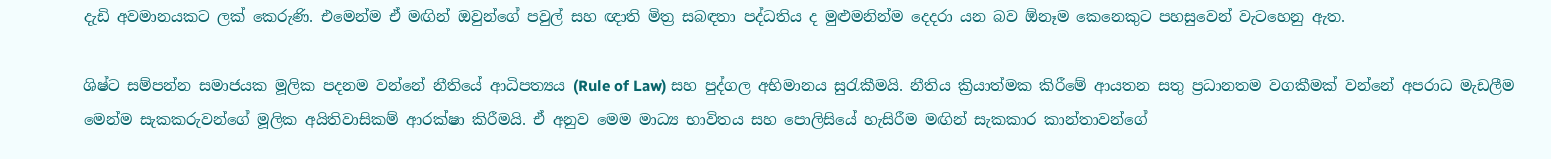දැඩි අවමානයකට ලක් කෙරුණි. එමෙන්ම ඒ මඟින් ඔවුන්ගේ පවුල් සහ ඥාති මිත්‍ර සබඳතා පද්ධතිය ද මුළුමනින්ම දෙදරා යන බව ඕනෑම කෙනෙකුට පහසුවෙන් වැටහෙනු ඇත.

ශිෂ්ට සම්පන්න සමාජයක මූලික පදනම වන්නේ නීතියේ ආධිපත්‍යය (Rule of Law) සහ පුද්ගල අභිමානය සුරැකීමයි. නීතිය ක්‍රියාත්මක කිරීමේ ආයතන සතු ප්‍රධානතම වගකීමක් වන්නේ අපරාධ මැඩලීම මෙන්ම සැකකරුවන්ගේ මූලික අයිතිවාසිකම් ආරක්ෂා කිරීමයි. ඒ අනුව මෙම මාධ්‍ය භාවිතය සහ පොලිසියේ හැසිරීම මඟින් සැකකාර කාන්තාවන්ගේ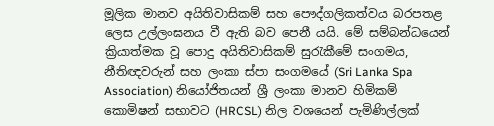මූලික මානව අයිතිවාසිකම් සහ පෞද්ගලිකත්වය බරපතළ ලෙස උල්ලංඝනය වී ඇති බව පෙනී යයි. මේ සම්බන්ධයෙන් ක්‍රියාත්මක වූ පොදු අයිතිවාසිකම් සුරැකීමේ සංගමය, නීතිඥවරුන් සහ ලංකා ස්පා සංගමයේ (Sri Lanka Spa Association) නියෝජිතයන් ශ්‍රී ලංකා මානව හිමිකම් කොමිෂන් සභාවට (HRCSL) නිල වශයෙන් පැමිණිල්ලක්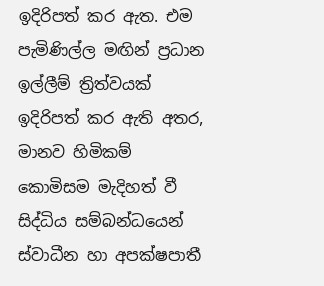ඉදිරිපත් කර ඇත. එම පැමිණිල්ල මඟින් ප්‍රධාන ඉල්ලීම් ත්‍රිත්වයක් ඉදිරිපත් කර ඇති අතර, මානව හිමිකම් කොමිසම මැදිහත් වී සිද්ධිය සම්බන්ධයෙන් ස්වාධීන හා අපක්ෂපාතී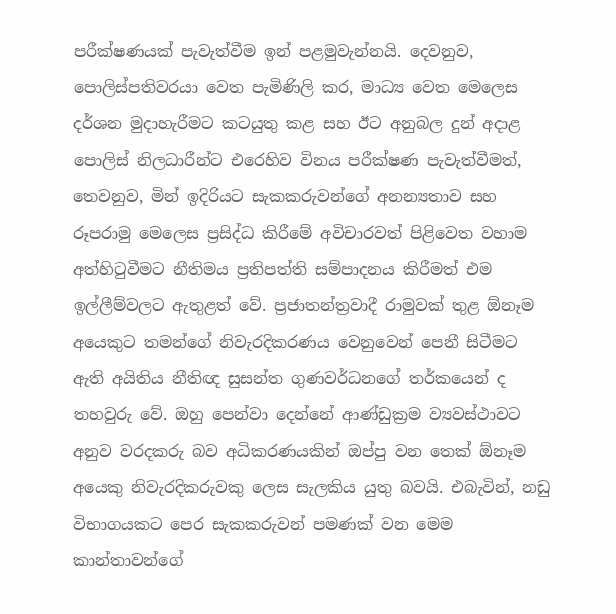පරීක්ෂණයක් පැවැත්වීම ඉන් පළමුවැන්නයි. දෙවනුව, පොලිස්පතිවරයා වෙත පැමිණිලි කර, මාධ්‍ය වෙත මෙලෙස දර්ශන මුදාහැරීමට කටයුතු කළ සහ ඊට අනුබල දුන් අදාළ පොලිස් නිලධාරීන්ට එරෙහිව විනය පරීක්ෂණ පැවැත්වීමත්, තෙවනුව, මින් ඉදිරියට සැකකරුවන්ගේ අනන්‍යතාව සහ රූපරාමු මෙලෙස ප්‍රසිද්ධ කිරීමේ අවිචාරවත් පිළිවෙත වහාම අත්හිටුවීමට නීතිමය ප්‍රතිපත්ති සම්පාදනය කිරීමත් එම ඉල්ලීම්වලට ඇතුළත් වේ. ප්‍රජාතන්ත්‍රවාදී රාමුවක් තුළ ඕනෑම අයෙකුට තමන්ගේ නිවැරදිකරණය වෙනුවෙන් පෙනී සිටීමට ඇති අයිතිය නීතිඥ සුසන්ත ගුණවර්ධනගේ තර්කයෙන් ද තහවුරු වේ. ඔහු පෙන්වා දෙන්නේ ආණ්ඩුක්‍රම ව්‍යවස්ථාවට අනුව වරදකරු බව අධිකරණයකින් ඔප්පු වන තෙක් ඕනෑම අයෙකු නිවැරදිකරුවකු ලෙස සැලකිය යුතු බවයි. එබැවින්, නඩු විභාගයකට පෙර සැකකරුවන් පමණක් වන මෙම කාන්තාවන්ගේ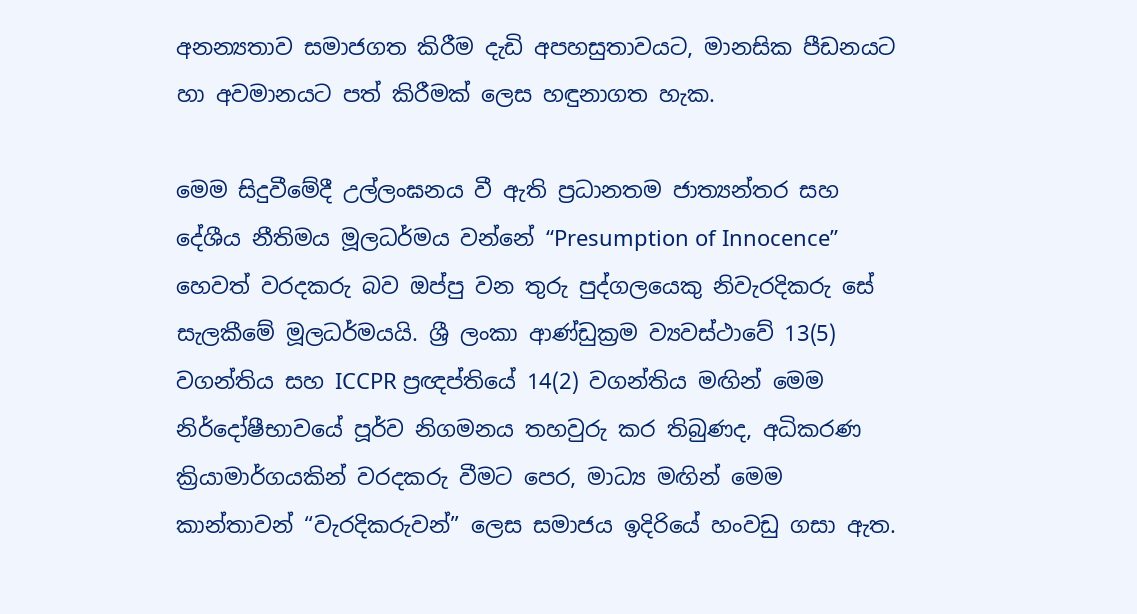අනන්‍යතාව සමාජගත කිරීම දැඩි අපහසුතාවයට, මානසික පීඩනයට හා අවමානයට පත් කිරීමක් ලෙස හඳුනාගත හැක.

මෙම සිදුවීමේදී උල්ලංඝනය වී ඇති ප්‍රධානතම ජාත්‍යන්තර සහ දේශීය නීතිමය මූලධර්මය වන්නේ “Presumption of Innocence” හෙවත් වරදකරු බව ඔප්පු වන තුරු පුද්ගලයෙකු නිවැරදිකරු සේ සැලකීමේ මූලධර්මයයි. ශ්‍රී ලංකා ආණ්ඩුක්‍රම ව්‍යවස්ථාවේ 13(5) වගන්තිය සහ ICCPR ප්‍රඥප්තියේ 14(2) වගන්තිය මඟින් මෙම නිර්දෝෂීභාවයේ පූර්ව නිගමනය තහවුරු කර තිබුණද, අධිකරණ ක්‍රියාමාර්ගයකින් වරදකරු වීමට පෙර, මාධ්‍ය මඟින් මෙම කාන්තාවන් “වැරදිකරුවන්” ලෙස සමාජය ඉදිරියේ හංවඩු ගසා ඇත.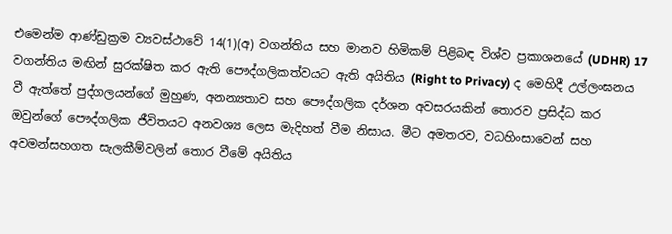එමෙන්ම ආණ්ඩුක්‍රම ව්‍යවස්ථාවේ 14(1)(අ) වගන්තිය සහ මානව හිමිකම් පිළිබඳ විශ්ව ප්‍රකාශනයේ (UDHR) 17 වගන්තිය මඟින් සුරක්ෂිත කර ඇති පෞද්ගලිකත්වයට ඇති අයිතිය (Right to Privacy) ද මෙහිදී උල්ලංඝනය වී ඇත්තේ පුද්ගලයන්ගේ මුහුණ, අනන්‍යතාව සහ පෞද්ගලික දර්ශන අවසරයකින් තොරව ප්‍රසිද්ධ කර ඔවුන්ගේ පෞද්ගලික ජීවිතයට අනවශ්‍ය ලෙස මැදිහත් වීම නිසාය. මීට අමතරව, වධහිංසාවෙන් සහ අවමන්සහගත සැලකීම්වලින් තොර වීමේ අයිතිය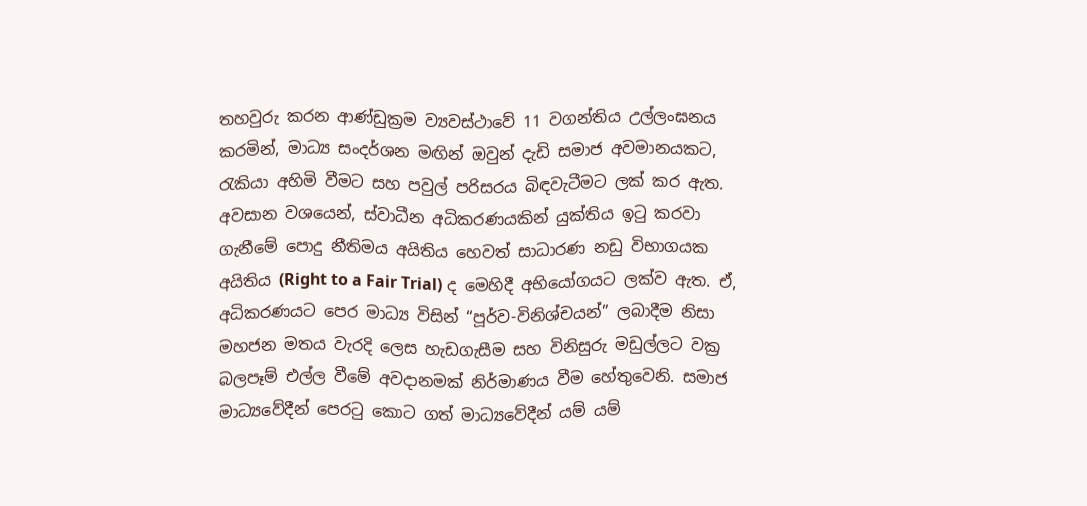තහවුරු කරන ආණ්ඩුක්‍රම ව්‍යවස්ථාවේ 11 වගන්තිය උල්ලංඝනය කරමින්, මාධ්‍ය සංදර්ශන මඟින් ඔවුන් දැඩි සමාජ අවමානයකට, රැකියා අහිමි වීමට සහ පවුල් පරිසරය බිඳවැටීමට ලක් කර ඇත. අවසාන වශයෙන්, ස්වාධීන අධිකරණයකින් යුක්තිය ඉටු කරවා ගැනීමේ පොදු නීතිමය අයිතිය හෙවත් සාධාරණ නඩු විභාගයක අයිතිය (Right to a Fair Trial) ද මෙහිදී අභියෝගයට ලක්ව ඇත. ඒ, අධිකරණයට පෙර මාධ්‍ය විසින් “පූර්ව-විනිශ්චයන්” ලබාදීම නිසා මහජන මතය වැරදි ලෙස හැඩගැසීම සහ විනිසුරු මඩුල්ලට වක්‍ර බලපෑම් එල්ල වීමේ අවදානමක් නිර්මාණය වීම හේතුවෙනි. සමාජ මාධ්‍යවේදීන් පෙරටු කොට ගත් මාධ්‍යවේදීන් යම් යම්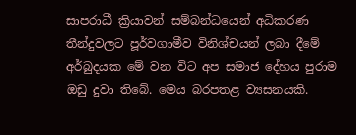සාපරාධී ක්‍රියාවන් සම්බන්ධයෙන් අධිකරණ තීන්දුවලට පූර්වගාමීව විනිශ්චයන් ලබා දීමේ අර්බුදයක මේ වන විට අප සමාජ දේහය පුරාම ඔඩු දුවා තිබේ. මෙය බරපතළ ව්‍යසනයකි.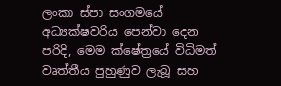ලංකා ස්පා සංගමයේ අධ්‍යක්ෂවරිය පෙන්වා දෙන පරිදි, මෙම ක්ෂේත්‍රයේ විධිමත් වෘත්තීය පුහුණුව ලැබූ සහ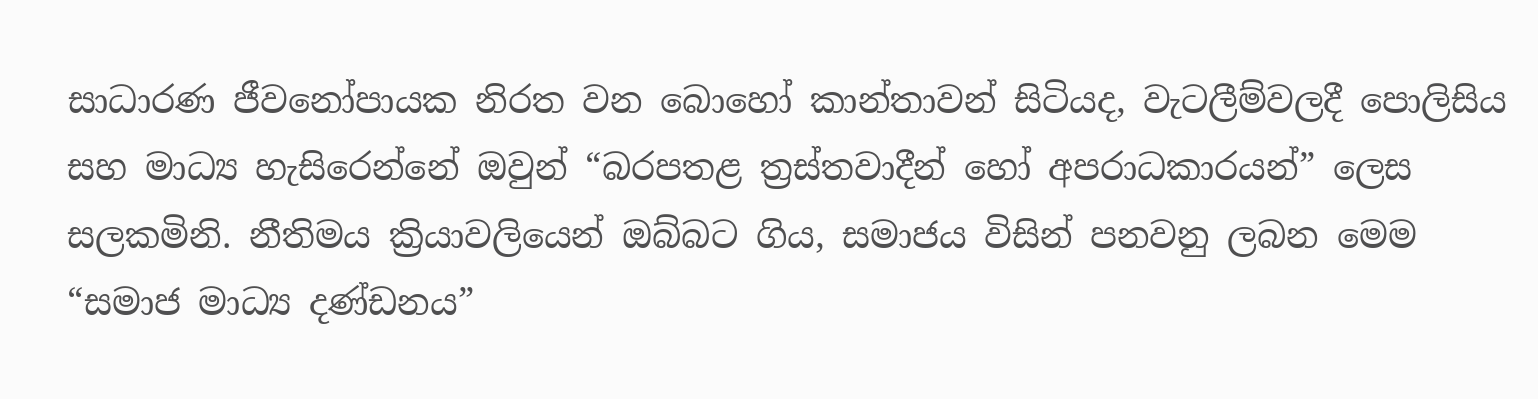සාධාරණ ජීවනෝපායක නිරත වන බොහෝ කාන්තාවන් සිටියද, වැටලීම්වලදී පොලිසිය සහ මාධ්‍ය හැසිරෙන්නේ ඔවුන් “බරපතළ ත්‍රස්තවාදීන් හෝ අපරාධකාරයන්” ලෙස සලකමිනි. නීතිමය ක්‍රියාවලියෙන් ඔබ්බට ගිය, සමාජය විසින් පනවනු ලබන මෙම “සමාජ මාධ්‍ය දණ්ඩනය”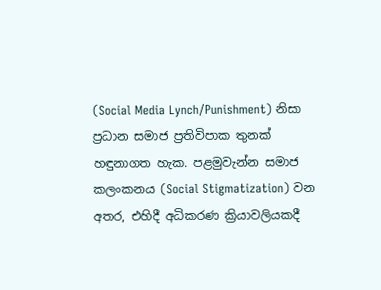(Social Media Lynch/Punishment) නිසා ප්‍රධාන සමාජ ප්‍රතිවිපාක තුනක් හඳුනාගත හැක. පළමුවැන්න සමාජ කලංකනය (Social Stigmatization) වන අතර, එහිදී අධිකරණ ක්‍රියාවලියකදී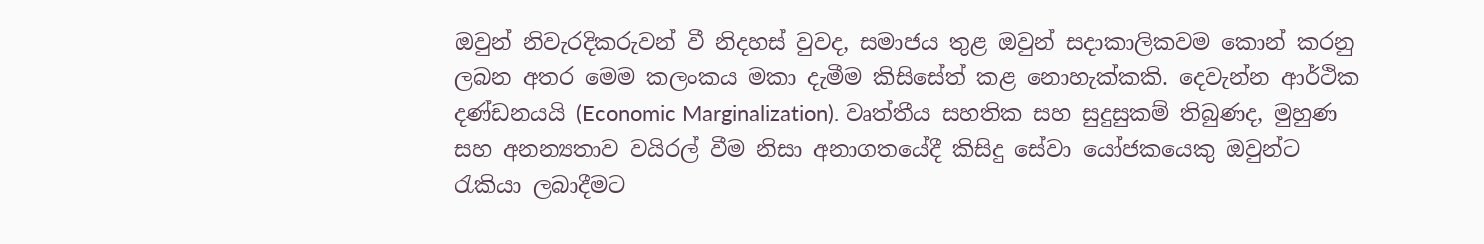ඔවුන් නිවැරදිකරුවන් වී නිදහස් වුවද, සමාජය තුළ ඔවුන් සදාකාලිකවම කොන් කරනු ලබන අතර මෙම කලංකය මකා දැමීම කිසිසේත් කළ නොහැක්කකි. දෙවැන්න ආර්ථික දණ්ඩනයයි (Economic Marginalization). වෘත්තීය සහතික සහ සුදුසුකම් තිබුණද, මුහුණ සහ අනන්‍යතාව වයිරල් වීම නිසා අනාගතයේදී කිසිදු සේවා යෝජකයෙකු ඔවුන්ට රැකියා ලබාදීමට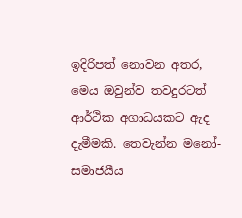ඉදිරිපත් නොවන අතර, මෙය ඔවුන්ව තවදුරටත් ආර්ථික අගාධයකට ඇද දැමීමකි. තෙවැන්න මනෝ-සමාජයීය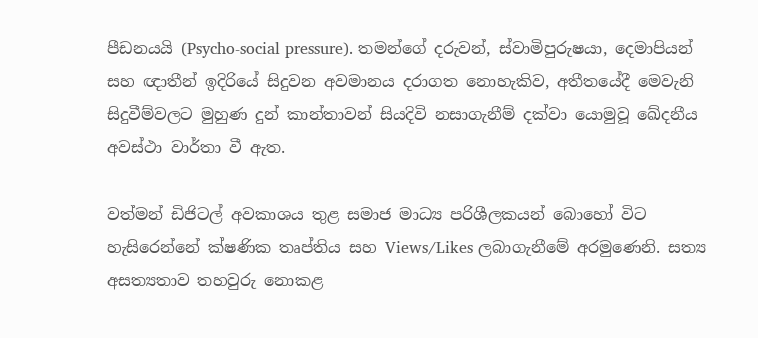පීඩනයයි (Psycho-social pressure). තමන්ගේ දරුවන්, ස්වාමිපුරුෂයා, දෙමාපියන් සහ ඥාතීන් ඉදිරියේ සිදුවන අවමානය දරාගත නොහැකිව, අතීතයේදී මෙවැනි සිදුවීම්වලට මුහුණ දුන් කාන්තාවන් සියදිවි නසාගැනීම් දක්වා යොමුවූ ඛේදනීය අවස්ථා වාර්තා වී ඇත.

වත්මන් ඩිජිටල් අවකාශය තුළ සමාජ මාධ්‍ය පරිශීලකයන් බොහෝ විට හැසිරෙන්නේ ක්ෂණික තෘප්තිය සහ Views/Likes ලබාගැනීමේ අරමුණෙනි. සත්‍ය අසත්‍යතාව තහවුරු නොකළ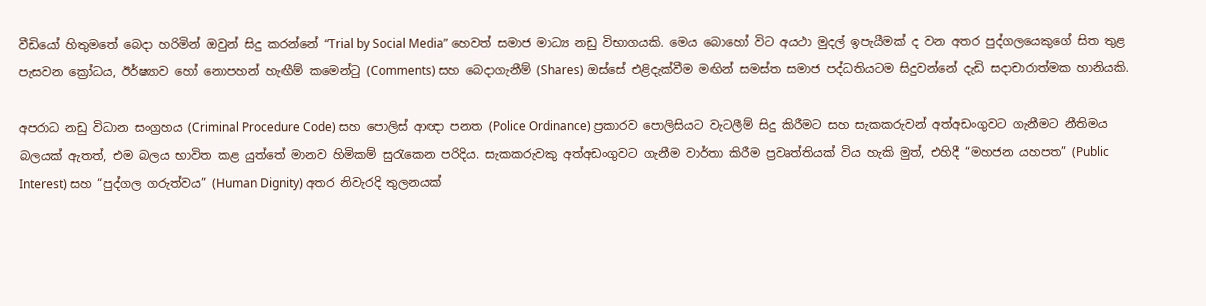වීඩියෝ හිතුමතේ බෙදා හරිමින් ඔවුන් සිදු කරන්නේ “Trial by Social Media” හෙවත් සමාජ මාධ්‍ය නඩු විභාගයකි. මෙය බොහෝ විට අයථා මුදල් ඉපැයීමක් ද වන අතර පුද්ගලයෙකුගේ සිත තුළ පැසවන ක්‍රෝධය, ඊර්ෂ්‍යාව හෝ නොපහන් හැඟීම් කමෙන්ටු (Comments) සහ බෙදාගැනීම් (Shares) ඔස්සේ එළිදැක්වීම මඟින් සමස්ත සමාජ පද්ධතියටම සිදුවන්නේ දැඩි සදාචාරාත්මක හානියකි.

අපරාධ නඩු විධාන සංග්‍රහය (Criminal Procedure Code) සහ පොලිස් ආඥා පනත (Police Ordinance) ප්‍රකාරව පොලිසියට වැටලීම් සිදු කිරීමට සහ සැකකරුවන් අත්අඩංගුවට ගැනීමට නීතිමය බලයක් ඇතත්, එම බලය භාවිත කළ යුත්තේ මානව හිමිකම් සුරැකෙන පරිදිය. සැකකරුවකු අත්අඩංගුවට ගැනීම වාර්තා කිරීම ප්‍රවෘත්තියක් විය හැකි මුත්, එහිදී “මහජන යහපත” (Public Interest) සහ “පුද්ගල ගරුත්වය” (Human Dignity) අතර නිවැරදි තුලනයක්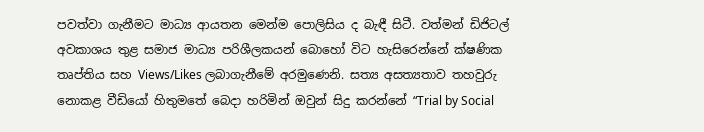පවත්වා ගැනීමට මාධ්‍ය ආයතන මෙන්ම පොලිසිය ද බැඳී සිටී. වත්මන් ඩිජිටල් අවකාශය තුළ සමාජ මාධ්‍ය පරිශීලකයන් බොහෝ විට හැසිරෙන්නේ ක්ෂණික තෘප්තිය සහ Views/Likes ලබාගැනීමේ අරමුණෙනි. සත්‍ය අසත්‍යතාව තහවුරු නොකළ වීඩියෝ හිතුමතේ බෙදා හරිමින් ඔවුන් සිදු කරන්නේ “Trial by Social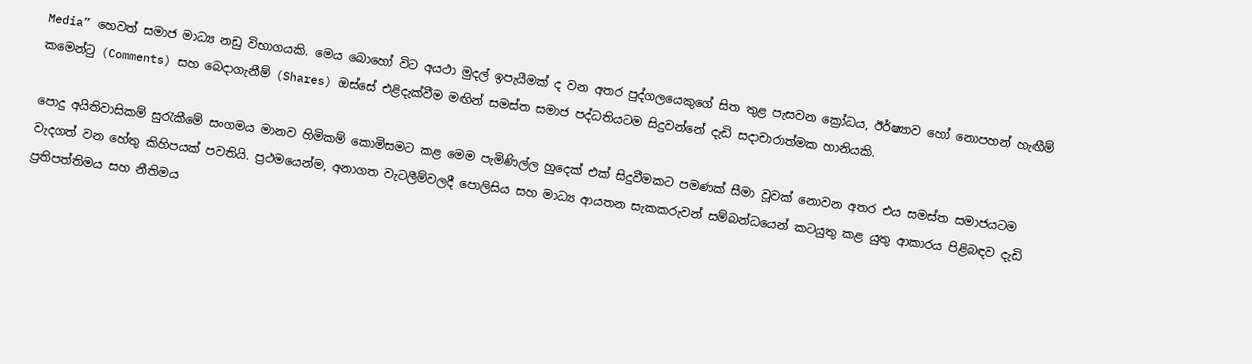Media” හෙවත් සමාජ මාධ්‍ය නඩු විභාගයකි. මෙය බොහෝ විට අයථා මුදල් ඉපැයීමක් ද වන අතර පුද්ගලයෙකුගේ සිත තුළ පැසවන ක්‍රෝධය, ඊර්ෂ්‍යාව හෝ නොපහන් හැඟීම් කමෙන්ටු (Comments) සහ බෙදාගැනීම් (Shares) ඔස්සේ එළිදැක්වීම මඟින් සමස්ත සමාජ පද්ධතියටම සිදුවන්නේ දැඩි සදාචාරාත්මක හානියකි.

පොදු අයිතිවාසිකම් සුරැකීමේ සංගමය මානව හිමිකම් කොමිසමට කළ මෙම පැමිණිල්ල හුදෙක් එක් සිදුවීමකට පමණක් සීමා වූවක් නොවන අතර එය සමස්ත සමාජයටම වැදගත් වන හේතු කිහිපයක් පවතියි. ප්‍රථමයෙන්ම, අනාගත වැටලීම්වලදී පොලිසිය සහ මාධ්‍ය ආයතන සැකකරුවන් සම්බන්ධයෙන් කටයුතු කළ යුතු ආකාරය පිළිබඳව දැඩි ප්‍රතිපත්තිමය සහ නීතිමය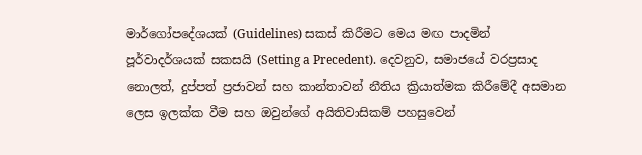මාර්ගෝපදේශයක් (Guidelines) සකස් කිරීමට මෙය මඟ පාදමින් පූර්වාදර්ශයක් සකසයි (Setting a Precedent). දෙවනුව, සමාජයේ වරප්‍රසාද නොලත්, දුප්පත් ප්‍රජාවන් සහ කාන්තාවන් නීතිය ක්‍රියාත්මක කිරීමේදී අසමාන ලෙස ඉලක්ක වීම සහ ඔවුන්ගේ අයිතිවාසිකම් පහසුවෙන්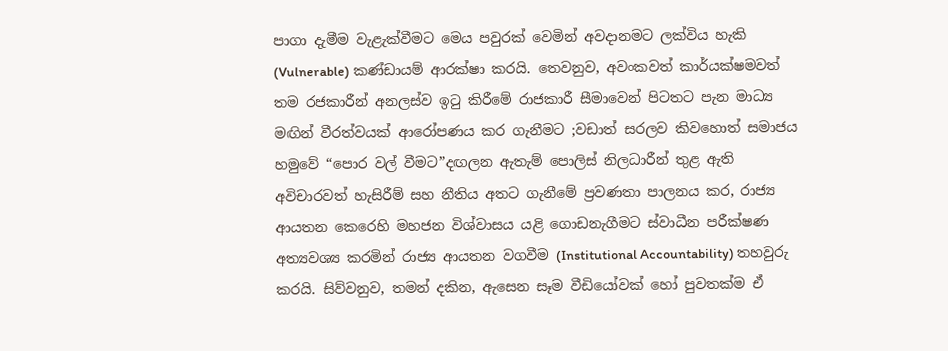පාගා දැමීම වැළැක්වීමට මෙය පවුරක් වෙමින් අවදානමට ලක්විය හැකි (Vulnerable) කණ්ඩායම් ආරක්ෂා කරයි. තෙවනුව, අවංකවත් කාර්යක්ෂමවත් තම රජකාරීන් අනලස්ව ඉටු කිරීමේ රාජකාරී සීමාවෙන් පිටතට පැන මාධ්‍ය මඟින් වීරත්වයක් ආරෝපණය කර ගැනීමට ;වඩාත් සරලව කිවහොත් සමාජය හමුවේ “පොර වල් වීමට”දඟලන ඇතැම් පොලිස් නිලධාරීන් තුළ ඇති අවිචාරවත් හැසිරීම් සහ නීතිය අතට ගැනීමේ ප්‍රවණතා පාලනය කර, රාජ්‍ය ආයතන කෙරෙහි මහජන විශ්වාසය යළි ගොඩනැගීමට ස්වාධීන පරීක්ෂණ අත්‍යවශ්‍ය කරමින් රාජ්‍ය ආයතන වගවීම (Institutional Accountability) තහවුරු කරයි. සිව්වනුව, තමන් දකින, ඇසෙන සෑම වීඩියෝවක් හෝ පුවතක්ම ඒ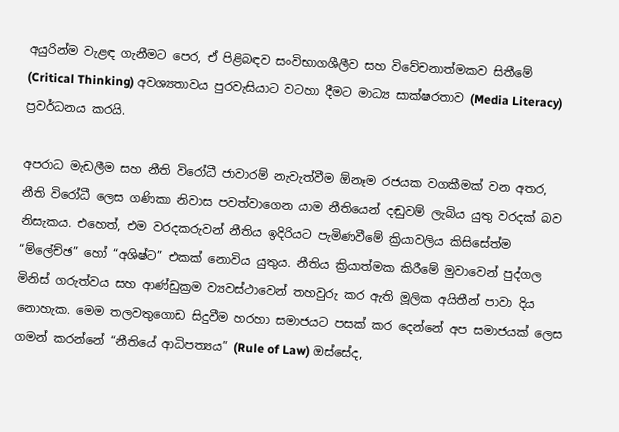අයුරින්ම වැළඳ ගැනීමට පෙර, ඒ පිළිබඳව සංවිභාගශීලීව සහ විවේචනාත්මකව සිතීමේ (Critical Thinking) අවශ්‍යතාවය පුරවැසියාට වටහා දීමට මාධ්‍ය සාක්ෂරතාව (Media Literacy) ප්‍රවර්ධනය කරයි.

අපරාධ මැඩලීම සහ නීති විරෝධී ජාවාරම් නැවැත්වීම ඕනෑම රජයක වගකීමක් වන අතර, නීති විරෝධී ලෙස ගණිකා නිවාස පවත්වාගෙන යාම නීතියෙන් දඬුවම් ලැබිය යුතු වරදක් බව නිසැකය. එහෙත්, එම වරදකරුවන් නීතිය ඉදිරියට පැමිණවීමේ ක්‍රියාවලිය කිසිසේත්ම “ම්ලේච්ඡ” හෝ “අශිෂ්ට” එකක් නොවිය යුතුය. නීතිය ක්‍රියාත්මක කිරීමේ මුවාවෙන් පුද්ගල මිනිස් ගරුත්වය සහ ආණ්ඩුක්‍රම ව්‍යවස්ථාවෙන් තහවුරු කර ඇති මූලික අයිතීන් පාවා දිය නොහැක. මෙම තලවතුගොඩ සිදුවීම හරහා සමාජයට පසක් කර දෙන්නේ අප සමාජයක් ලෙස ගමන් කරන්නේ “නීතියේ ආධිපත්‍යය” (Rule of Law) ඔස්සේද,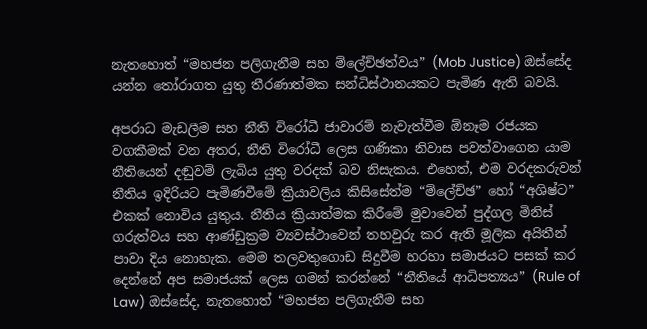නැතහොත් “මහජන පලිගැනීම සහ ම්ලේච්ඡත්වය” (Mob Justice) ඔස්සේද යන්න තෝරාගත යුතු තීරණාත්මක සන්ධිස්ථානයකට පැමිණ ඇති බවයි.

අපරාධ මැඩලීම සහ නීති විරෝධී ජාවාරම් නැවැත්වීම ඕනෑම රජයක වගකීමක් වන අතර, නීති විරෝධී ලෙස ගණිකා නිවාස පවත්වාගෙන යාම නීතියෙන් දඬුවම් ලැබිය යුතු වරදක් බව නිසැකය. එහෙත්, එම වරදකරුවන් නීතිය ඉදිරියට පැමිණවීමේ ක්‍රියාවලිය කිසිසේත්ම “ම්ලේච්ඡ” හෝ “අශිෂ්ට” එකක් නොවිය යුතුය. නීතිය ක්‍රියාත්මක කිරීමේ මුවාවෙන් පුද්ගල මිනිස් ගරුත්වය සහ ආණ්ඩුක්‍රම ව්‍යවස්ථාවෙන් තහවුරු කර ඇති මූලික අයිතීන් පාවා දිය නොහැක. මෙම තලවතුගොඩ සිදුවීම හරහා සමාජයට පසක් කර දෙන්නේ අප සමාජයක් ලෙස ගමන් කරන්නේ “නීතියේ ආධිපත්‍යය” (Rule of Law) ඔස්සේද, නැතහොත් “මහජන පලිගැනීම සහ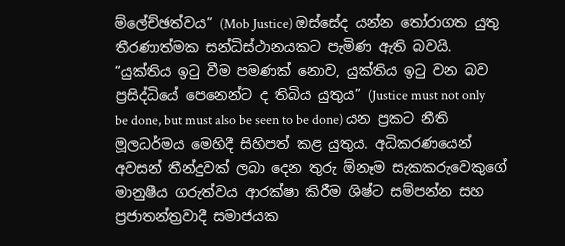ම්ලේච්ඡත්වය” (Mob Justice) ඔස්සේද යන්න තෝරාගත යුතු තීරණාත්මක සන්ධිස්ථානයකට පැමිණ ඇති බවයි. “යුක්තිය ඉටු වීම පමණක් නොව, යුක්තිය ඉටු වන බව ප්‍රසිද්ධියේ පෙනෙන්ට ද තිබිය යුතුය” (Justice must not only be done, but must also be seen to be done) යන ප්‍රකට නීති මූලධර්මය මෙහිදී සිහිපත් කළ යුතුය. අධිකරණයෙන් අවසන් තීන්දුවක් ලබා දෙන තුරු ඕනෑම සැකකරුවෙකුගේ මානුෂීය ගරුත්වය ආරක්ෂා කිරීම ශිෂ්ට සම්පන්න සහ ප්‍රජාතන්ත්‍රවාදී සමාජයක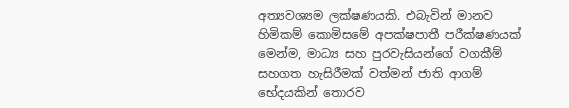අත්‍යවශ්‍යම ලක්ෂණයකි. එබැවින් මානව හිමිකම් කොමිසමේ අපක්ෂපාතී පරීක්ෂණයක් මෙන්ම, මාධ්‍ය සහ පුරවැසියන්ගේ වගකීම් සහගත හැසිරීමක් වත්මන් ජාති ආගම් භේදයකින් තොරව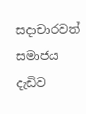සදාචාරවත් සමාජය දැඩිව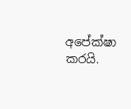අපේක්ෂා කරයි.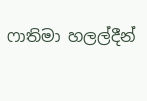ෆාතිමා හලල්දීන්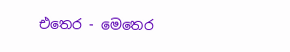එතෙර - මෙතෙර